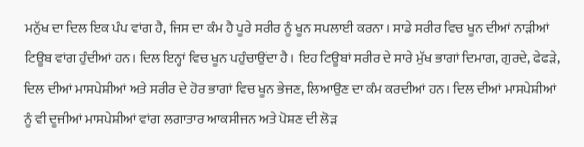ਮਨੁੱਖ ਦਾ ਦਿਲ ਇਕ ਪੰਪ ਵਾਂਗ ਹੈ, ਜਿਸ ਦਾ ਕੰਮ ਹੈ ਪੂਰੇ ਸਰੀਰ ਨੂੰ ਖੂਨ ਸਪਲਾਈ ਕਰਨਾ। ਸਾਡੇ ਸਰੀਰ ਵਿਚ ਖੂਨ ਦੀਆਂ ਨਾੜੀਆਂ ਟਿਊਬ ਵਾਂਗ ਹੁੰਦੀਆਂ ਹਨ। ਦਿਲ ਇਨ੍ਹਾਂ ਵਿਚ ਖੂਨ ਪਹੁੰਚਾਉਂਦਾ ਹੈ। ਇਹ ਟਿਊਬਾਂ ਸਰੀਰ ਦੇ ਸਾਰੇ ਮੁੱਖ ਭਾਗਾਂ ਦਿਮਾਗ, ਗੁਰਦੇ, ਫੇਫੜੇ, ਦਿਲ ਦੀਆਂ ਮਾਸਪੇਸ਼ੀਆਂ ਅਤੇ ਸਰੀਰ ਦੇ ਹੋਰ ਭਾਗਾਂ ਵਿਚ ਖੂਨ ਭੇਜਣ, ਲਿਆਉਣ ਦਾ ਕੰਮ ਕਰਦੀਆਂ ਹਨ। ਦਿਲ ਦੀਆਂ ਮਾਸਪੇਸ਼ੀਆਂ ਨੂੰ ਵੀ ਦੂਜੀਆਂ ਮਾਸਪੇਸ਼ੀਆਂ ਵਾਂਗ ਲਗਾਤਾਰ ਆਕਸੀਜਨ ਅਤੇ ਪੋਸ਼ਣ ਦੀ ਲੋੜ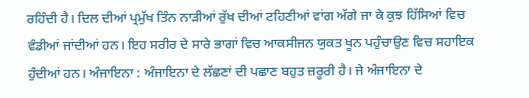ਰਹਿੰਦੀ ਹੈ। ਦਿਲ ਦੀਆਂ ਪ੍ਰਮੁੱਖ ਤਿੰਨ ਨਾੜੀਆਂ ਰੁੱਖ ਦੀਆਂ ਟਹਿਣੀਆਂ ਵਾਂਗ ਅੱਗੇ ਜਾ ਕੇ ਕੁਝ ਹਿੱਸਿਆਂ ਵਿਚ ਵੰਡੀਆਂ ਜਾਂਦੀਆਂ ਹਨ। ਇਹ ਸਰੀਰ ਦੇ ਸਾਰੇ ਭਾਗਾਂ ਵਿਚ ਆਕਸੀਜਨ ਯੁਕਤ ਖੂਨ ਪਹੁੰਚਾਉਣ ਵਿਚ ਸਹਾਇਕ ਹੁੰਦੀਆਂ ਹਨ। ਅੰਜਾਇਨਾ : ਅੰਜਾਇਨਾ ਦੇ ਲੱਛਣਾਂ ਦੀ ਪਛਾਣ ਬਹੁਤ ਜ਼ਰੂਰੀ ਹੈ। ਜੇ ਅੰਜਾਇਨਾ ਦੇ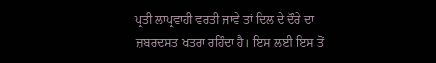ਪ੍ਰਤੀ ਲਾਪ੍ਰਵਾਹੀ ਵਰਤੀ ਜਾਵੇ ਤਾਂ ਦਿਲ ਦੇ ਦੌਰੇ ਦਾ ਜ਼ਬਰਦਸਤ ਖਤਰਾ ਰਹਿੰਦਾ ਹੈ। ਇਸ ਲਈ ਇਸ ਤੋਂ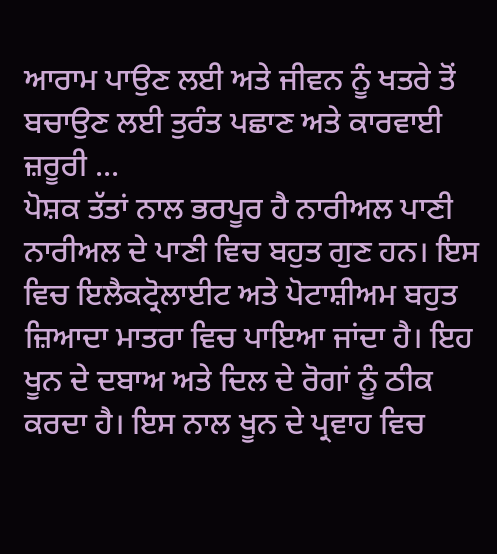ਆਰਾਮ ਪਾਉਣ ਲਈ ਅਤੇ ਜੀਵਨ ਨੂੰ ਖਤਰੇ ਤੋਂ ਬਚਾਉਣ ਲਈ ਤੁਰੰਤ ਪਛਾਣ ਅਤੇ ਕਾਰਵਾਈ ਜ਼ਰੂਰੀ ...
ਪੋਸ਼ਕ ਤੱਤਾਂ ਨਾਲ ਭਰਪੂਰ ਹੈ ਨਾਰੀਅਲ ਪਾਣੀ ਨਾਰੀਅਲ ਦੇ ਪਾਣੀ ਵਿਚ ਬਹੁਤ ਗੁਣ ਹਨ। ਇਸ ਵਿਚ ਇਲੈਕਟ੍ਰੋਲਾਈਟ ਅਤੇ ਪੋਟਾਸ਼ੀਅਮ ਬਹੁਤ ਜ਼ਿਆਦਾ ਮਾਤਰਾ ਵਿਚ ਪਾਇਆ ਜਾਂਦਾ ਹੈ। ਇਹ ਖੂਨ ਦੇ ਦਬਾਅ ਅਤੇ ਦਿਲ ਦੇ ਰੋਗਾਂ ਨੂੰ ਠੀਕ ਕਰਦਾ ਹੈ। ਇਸ ਨਾਲ ਖੂਨ ਦੇ ਪ੍ਰਵਾਹ ਵਿਚ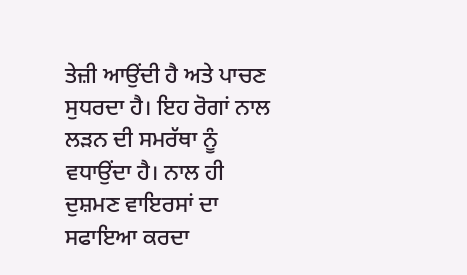ਤੇਜ਼ੀ ਆਉਂਦੀ ਹੈ ਅਤੇ ਪਾਚਣ ਸੁਧਰਦਾ ਹੈ। ਇਹ ਰੋਗਾਂ ਨਾਲ ਲੜਨ ਦੀ ਸਮਰੱਥਾ ਨੂੰ ਵਧਾਉਂਦਾ ਹੈ। ਨਾਲ ਹੀ ਦੁਸ਼ਮਣ ਵਾਇਰਸਾਂ ਦਾ ਸਫਾਇਆ ਕਰਦਾ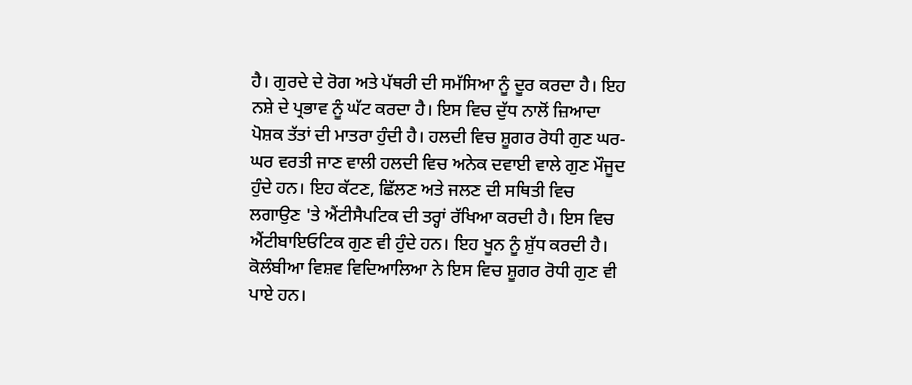ਹੈ। ਗੁਰਦੇ ਦੇ ਰੋਗ ਅਤੇ ਪੱਥਰੀ ਦੀ ਸਮੱਸਿਆ ਨੂੰ ਦੂਰ ਕਰਦਾ ਹੈ। ਇਹ ਨਸ਼ੇ ਦੇ ਪ੍ਰਭਾਵ ਨੂੰ ਘੱਟ ਕਰਦਾ ਹੈ। ਇਸ ਵਿਚ ਦੁੱਧ ਨਾਲੋਂ ਜ਼ਿਆਦਾ ਪੋਸ਼ਕ ਤੱਤਾਂ ਦੀ ਮਾਤਰਾ ਹੁੰਦੀ ਹੈ। ਹਲਦੀ ਵਿਚ ਸ਼ੂਗਰ ਰੋਧੀ ਗੁਣ ਘਰ-ਘਰ ਵਰਤੀ ਜਾਣ ਵਾਲੀ ਹਲਦੀ ਵਿਚ ਅਨੇਕ ਦਵਾਈ ਵਾਲੇ ਗੁਣ ਮੌਜੂਦ ਹੁੰਦੇ ਹਨ। ਇਹ ਕੱਟਣ, ਛਿੱਲਣ ਅਤੇ ਜਲਣ ਦੀ ਸਥਿਤੀ ਵਿਚ ਲਗਾਉਣ 'ਤੇ ਐਂਟੀਸੈਪਟਿਕ ਦੀ ਤਰ੍ਹਾਂ ਰੱਖਿਆ ਕਰਦੀ ਹੈ। ਇਸ ਵਿਚ ਐਂਟੀਬਾਇਓਟਿਕ ਗੁਣ ਵੀ ਹੁੰਦੇ ਹਨ। ਇਹ ਖੂਨ ਨੂੰ ਸ਼ੁੱਧ ਕਰਦੀ ਹੈ। ਕੋਲੰਬੀਆ ਵਿਸ਼ਵ ਵਿਦਿਆਲਿਆ ਨੇ ਇਸ ਵਿਚ ਸ਼ੂਗਰ ਰੋਧੀ ਗੁਣ ਵੀ ਪਾਏ ਹਨ।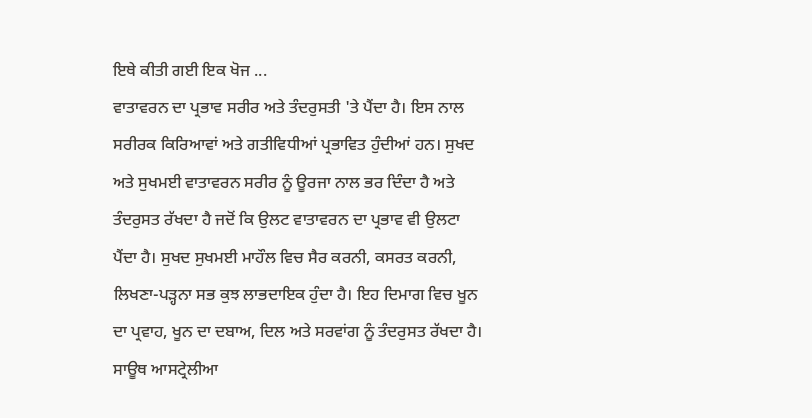ਇਥੇ ਕੀਤੀ ਗਈ ਇਕ ਖੋਜ ...
ਵਾਤਾਵਰਨ ਦਾ ਪ੍ਰਭਾਵ ਸਰੀਰ ਅਤੇ ਤੰਦਰੁਸਤੀ 'ਤੇ ਪੈਂਦਾ ਹੈ। ਇਸ ਨਾਲ ਸਰੀਰਕ ਕਿਰਿਆਵਾਂ ਅਤੇ ਗਤੀਵਿਧੀਆਂ ਪ੍ਰਭਾਵਿਤ ਹੁੰਦੀਆਂ ਹਨ। ਸੁਖਦ ਅਤੇ ਸੁਖਮਈ ਵਾਤਾਵਰਨ ਸਰੀਰ ਨੂੰ ਊਰਜਾ ਨਾਲ ਭਰ ਦਿੰਦਾ ਹੈ ਅਤੇ ਤੰਦਰੁਸਤ ਰੱਖਦਾ ਹੈ ਜਦੋਂ ਕਿ ਉਲਟ ਵਾਤਾਵਰਨ ਦਾ ਪ੍ਰਭਾਵ ਵੀ ਉਲਟਾ ਪੈਂਦਾ ਹੈ। ਸੁਖਦ ਸੁਖਮਈ ਮਾਹੌਲ ਵਿਚ ਸੈਰ ਕਰਨੀ, ਕਸਰਤ ਕਰਨੀ, ਲਿਖਣਾ-ਪੜ੍ਹਨਾ ਸਭ ਕੁਝ ਲਾਭਦਾਇਕ ਹੁੰਦਾ ਹੈ। ਇਹ ਦਿਮਾਗ ਵਿਚ ਖੂਨ ਦਾ ਪ੍ਰਵਾਹ, ਖੂਨ ਦਾ ਦਬਾਅ, ਦਿਲ ਅਤੇ ਸਰਵਾਂਗ ਨੂੰ ਤੰਦਰੁਸਤ ਰੱਖਦਾ ਹੈ। ਸਾਊਥ ਆਸਟ੍ਰੇਲੀਆ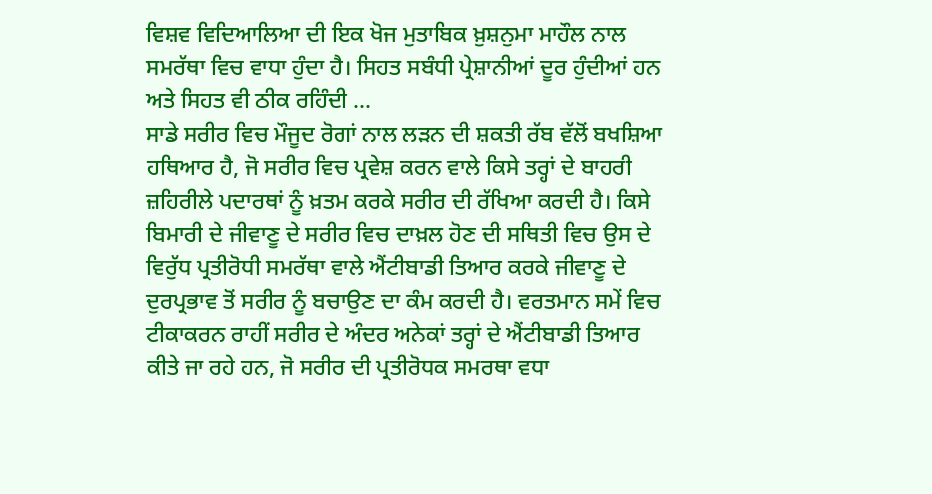ਵਿਸ਼ਵ ਵਿਦਿਆਲਿਆ ਦੀ ਇਕ ਖੋਜ ਮੁਤਾਬਿਕ ਖ਼ੁਸ਼ਨੁਮਾ ਮਾਹੌਲ ਨਾਲ ਸਮਰੱਥਾ ਵਿਚ ਵਾਧਾ ਹੁੰਦਾ ਹੈ। ਸਿਹਤ ਸਬੰਧੀ ਪ੍ਰੇਸ਼ਾਨੀਆਂ ਦੂਰ ਹੁੰਦੀਆਂ ਹਨ ਅਤੇ ਸਿਹਤ ਵੀ ਠੀਕ ਰਹਿੰਦੀ ...
ਸਾਡੇ ਸਰੀਰ ਵਿਚ ਮੌਜੂਦ ਰੋਗਾਂ ਨਾਲ ਲੜਨ ਦੀ ਸ਼ਕਤੀ ਰੱਬ ਵੱਲੋਂ ਬਖਸ਼ਿਆ ਹਥਿਆਰ ਹੈ, ਜੋ ਸਰੀਰ ਵਿਚ ਪ੍ਰਵੇਸ਼ ਕਰਨ ਵਾਲੇ ਕਿਸੇ ਤਰ੍ਹਾਂ ਦੇ ਬਾਹਰੀ ਜ਼ਹਿਰੀਲੇ ਪਦਾਰਥਾਂ ਨੂੰ ਖ਼ਤਮ ਕਰਕੇ ਸਰੀਰ ਦੀ ਰੱਖਿਆ ਕਰਦੀ ਹੈ। ਕਿਸੇ ਬਿਮਾਰੀ ਦੇ ਜੀਵਾਣੂ ਦੇ ਸਰੀਰ ਵਿਚ ਦਾਖ਼ਲ ਹੋਣ ਦੀ ਸਥਿਤੀ ਵਿਚ ਉਸ ਦੇ ਵਿਰੁੱਧ ਪ੍ਰਤੀਰੋਧੀ ਸਮਰੱਥਾ ਵਾਲੇ ਐਂਟੀਬਾਡੀ ਤਿਆਰ ਕਰਕੇ ਜੀਵਾਣੂ ਦੇ ਦੁਰਪ੍ਰਭਾਵ ਤੋਂ ਸਰੀਰ ਨੂੰ ਬਚਾਉਣ ਦਾ ਕੰਮ ਕਰਦੀ ਹੈ। ਵਰਤਮਾਨ ਸਮੇਂ ਵਿਚ ਟੀਕਾਕਰਨ ਰਾਹੀਂ ਸਰੀਰ ਦੇ ਅੰਦਰ ਅਨੇਕਾਂ ਤਰ੍ਹਾਂ ਦੇ ਐਂਟੀਬਾਡੀ ਤਿਆਰ ਕੀਤੇ ਜਾ ਰਹੇ ਹਨ, ਜੋ ਸਰੀਰ ਦੀ ਪ੍ਰਤੀਰੋਧਕ ਸਮਰਥਾ ਵਧਾ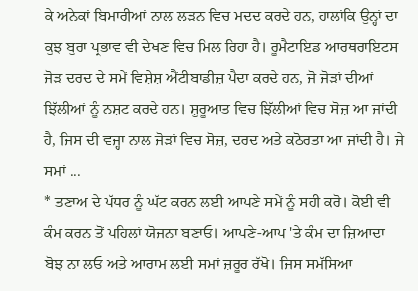ਕੇ ਅਨੇਕਾਂ ਬਿਮਾਰੀਆਂ ਨਾਲ ਲੜਨ ਵਿਚ ਮਦਦ ਕਰਦੇ ਹਨ, ਹਾਲਾਂਕਿ ਉਨ੍ਹਾਂ ਦਾ ਕੁਝ ਬੁਰਾ ਪ੍ਰਭਾਵ ਵੀ ਦੇਖਣ ਵਿਚ ਮਿਲ ਰਿਹਾ ਹੈ। ਰੂਮੈਟਾਇਡ ਆਰਥਰਾਇਟਸ ਜੋੜ ਦਰਦ ਦੇ ਸਮੇਂ ਵਿਸ਼ੇਸ਼ ਐਂਟੀਬਾਡੀਜ਼ ਪੈਦਾ ਕਰਦੇ ਹਨ, ਜੋ ਜੋੜਾਂ ਦੀਆਂ ਝਿੱਲੀਆਂ ਨੂੰ ਨਸ਼ਟ ਕਰਦੇ ਹਨ। ਸ਼ੁਰੂਆਤ ਵਿਚ ਝਿੱਲੀਆਂ ਵਿਚ ਸੋਜ਼ ਆ ਜਾਂਦੀ ਹੈ, ਜਿਸ ਦੀ ਵਜ੍ਹਾ ਨਾਲ ਜੋੜਾਂ ਵਿਚ ਸੋਜ਼, ਦਰਦ ਅਤੇ ਕਠੋਰਤਾ ਆ ਜਾਂਦੀ ਹੈ। ਜੇ ਸਮਾਂ ...
* ਤਣਾਅ ਦੇ ਪੱਧਰ ਨੂੰ ਘੱਟ ਕਰਨ ਲਈ ਆਪਣੇ ਸਮੇਂ ਨੂੰ ਸਹੀ ਕਰੋ। ਕੋਈ ਵੀ ਕੰਮ ਕਰਨ ਤੋਂ ਪਹਿਲਾਂ ਯੋਜਨਾ ਬਣਾਓ। ਆਪਣੇ-ਆਪ 'ਤੇ ਕੰਮ ਦਾ ਜ਼ਿਆਦਾ ਬੋਝ ਨਾ ਲਓ ਅਤੇ ਆਰਾਮ ਲਈ ਸਮਾਂ ਜ਼ਰੂਰ ਰੱਖੋ। ਜਿਸ ਸਮੱਸਿਆ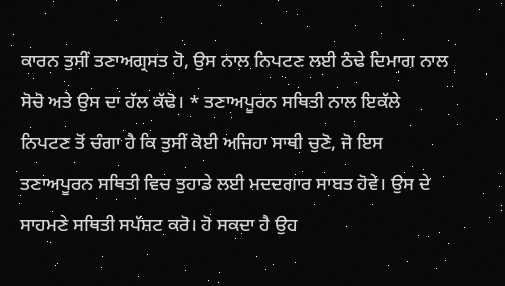ਕਾਰਨ ਤੁਸੀਂ ਤਣਾਅਗ੍ਰਸਤ ਹੋ, ਉਸ ਨਾਲ ਨਿਪਟਣ ਲਈ ਠੰਢੇ ਦਿਮਾਗ ਨਾਲ ਸੋਚੋ ਅਤੇ ਉਸ ਦਾ ਹੱਲ ਕੱਢੋ। * ਤਣਾਅਪੂਰਨ ਸਥਿਤੀ ਨਾਲ ਇਕੱਲੇ ਨਿਪਟਣ ਤੋਂ ਚੰਗਾ ਹੈ ਕਿ ਤੁਸੀਂ ਕੋਈ ਅਜਿਹਾ ਸਾਥੀ ਚੁਣੋ, ਜੋ ਇਸ ਤਣਾਅਪੂਰਨ ਸਥਿਤੀ ਵਿਚ ਤੁਹਾਡੇ ਲਈ ਮਦਦਗਾਰ ਸਾਬਤ ਹੋਵੇ। ਉਸ ਦੇ ਸਾਹਮਣੇ ਸਥਿਤੀ ਸਪੱਸ਼ਟ ਕਰੋ। ਹੋ ਸਕਦਾ ਹੈ ਉਹ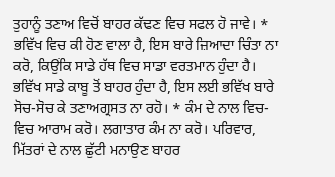ਤੁਹਾਨੂੰ ਤਣਾਅ ਵਿਚੋਂ ਬਾਹਰ ਕੱਢਣ ਵਿਚ ਸਫਲ ਹੋ ਜਾਵੇ। * ਭਵਿੱਖ ਵਿਚ ਕੀ ਹੋਣ ਵਾਲਾ ਹੈ, ਇਸ ਬਾਰੇ ਜ਼ਿਆਦਾ ਚਿੰਤਾ ਨਾ ਕਰੋ, ਕਿਉਂਕਿ ਸਾਡੇ ਹੱਥ ਵਿਚ ਸਾਡਾ ਵਰਤਮਾਨ ਹੁੰਦਾ ਹੈ। ਭਵਿੱਖ ਸਾਡੇ ਕਾਬੂ ਤੋਂ ਬਾਹਰ ਹੁੰਦਾ ਹੈ, ਇਸ ਲਈ ਭਵਿੱਖ ਬਾਰੇ ਸੋਚ-ਸੋਚ ਕੇ ਤਣਾਅਗ੍ਰਸਤ ਨਾ ਰਹੋ। * ਕੰਮ ਦੇ ਨਾਲ ਵਿਚ-ਵਿਚ ਆਰਾਮ ਕਰੋ। ਲਗਾਤਾਰ ਕੰਮ ਨਾ ਕਰੋ। ਪਰਿਵਾਰ, ਮਿੱਤਰਾਂ ਦੇ ਨਾਲ ਛੁੱਟੀ ਮਨਾਉਣ ਬਾਹਰ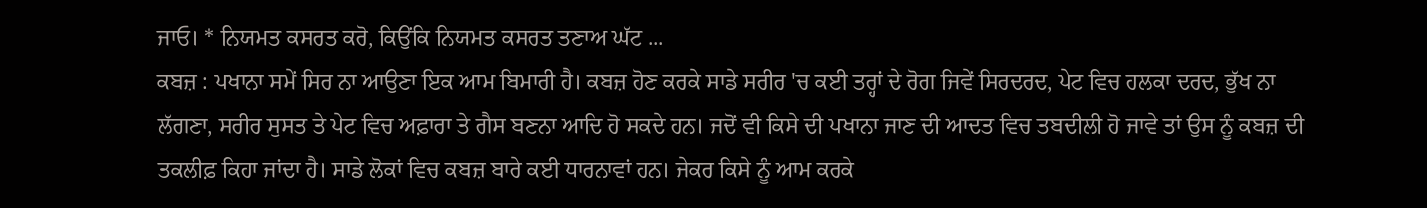ਜਾਓ। * ਨਿਯਮਤ ਕਸਰਤ ਕਰੋ, ਕਿਉਂਕਿ ਨਿਯਮਤ ਕਸਰਤ ਤਣਾਅ ਘੱਟ ...
ਕਬਜ਼ : ਪਖਾਨਾ ਸਮੇਂ ਸਿਰ ਨਾ ਆਉਣਾ ਇਕ ਆਮ ਬਿਮਾਰੀ ਹੈ। ਕਬਜ਼ ਹੋਣ ਕਰਕੇ ਸਾਡੇ ਸਰੀਰ 'ਚ ਕਈ ਤਰ੍ਹਾਂ ਦੇ ਰੋਗ ਜਿਵੇਂ ਸਿਰਦਰਦ, ਪੇਟ ਵਿਚ ਹਲਕਾ ਦਰਦ, ਭੁੱਖ ਨਾ ਲੱਗਣਾ, ਸਰੀਰ ਸੁਸਤ ਤੇ ਪੇਟ ਵਿਚ ਅਫ਼ਾਰਾ ਤੇ ਗੈਸ ਬਣਨਾ ਆਦਿ ਹੋ ਸਕਦੇ ਹਨ। ਜਦੋਂ ਵੀ ਕਿਸੇ ਦੀ ਪਖਾਨਾ ਜਾਣ ਦੀ ਆਦਤ ਵਿਚ ਤਬਦੀਲੀ ਹੋ ਜਾਵੇ ਤਾਂ ਉਸ ਨੂੰ ਕਬਜ਼ ਦੀ ਤਕਲੀਫ਼ ਕਿਹਾ ਜਾਂਦਾ ਹੈ। ਸਾਡੇ ਲੋਕਾਂ ਵਿਚ ਕਬਜ਼ ਬਾਰੇ ਕਈ ਧਾਰਨਾਵਾਂ ਹਨ। ਜੇਕਰ ਕਿਸੇ ਨੂੰ ਆਮ ਕਰਕੇ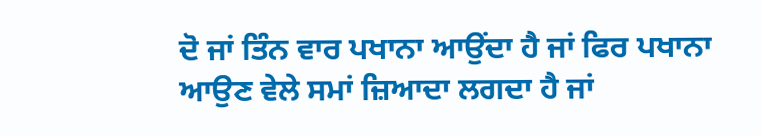ਦੋ ਜਾਂ ਤਿੰਨ ਵਾਰ ਪਖਾਨਾ ਆਉਂਦਾ ਹੈ ਜਾਂ ਫਿਰ ਪਖਾਨਾ ਆਉਣ ਵੇਲੇ ਸਮਾਂ ਜ਼ਿਆਦਾ ਲਗਦਾ ਹੈ ਜਾਂ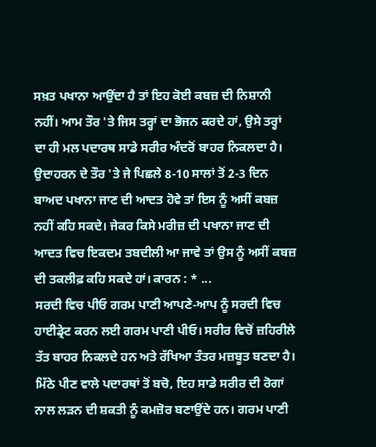ਸਖ਼ਤ ਪਖਾਨਾ ਆਉਂਦਾ ਹੈ ਤਾਂ ਇਹ ਕੋਈ ਕਬਜ਼ ਦੀ ਨਿਸ਼ਾਨੀ ਨਹੀਂ। ਆਮ ਤੌਰ 'ਤੇ ਜਿਸ ਤਰ੍ਹਾਂ ਦਾ ਭੋਜਨ ਕਰਦੇ ਹਾਂ, ਉਸੇ ਤਰ੍ਹਾਂ ਦਾ ਹੀ ਮਲ ਪਦਾਰਥ ਸਾਡੇ ਸਰੀਰ ਅੰਦਰੋਂ ਬਾਹਰ ਨਿਕਲਦਾ ਹੈ। ਉਦਾਹਰਨ ਦੇ ਤੌਰ 'ਤੇ ਜੇ ਪਿਛਲੇ 8-10 ਸਾਲਾਂ ਤੋਂ 2-3 ਦਿਨ ਬਾਅਦ ਪਖਾਨਾ ਜਾਣ ਦੀ ਆਦਤ ਹੋਵੇ ਤਾਂ ਇਸ ਨੂੰ ਅਸੀਂ ਕਬਜ਼ ਨਹੀਂ ਕਹਿ ਸਕਦੇ। ਜੇਕਰ ਕਿਸੇ ਮਰੀਜ਼ ਦੀ ਪਖਾਨਾ ਜਾਣ ਦੀ ਆਦਤ ਵਿਚ ਇਕਦਮ ਤਬਦੀਲੀ ਆ ਜਾਵੇ ਤਾਂ ਉਸ ਨੂੰ ਅਸੀਂ ਕਬਜ਼ ਦੀ ਤਕਲੀਫ਼ ਕਹਿ ਸਕਦੇ ਹਾਂ। ਕਾਰਨ : * ...
ਸਰਦੀ ਵਿਚ ਪੀਓ ਗਰਮ ਪਾਣੀ ਆਪਣੇ-ਆਪ ਨੂੰ ਸਰਦੀ ਵਿਚ ਹਾਈਡ੍ਰੇਟ ਕਰਨ ਲਈ ਗਰਮ ਪਾਣੀ ਪੀਓ। ਸਰੀਰ ਵਿਚੋਂ ਜ਼ਹਿਰੀਲੇ ਤੱਤ ਬਾਹਰ ਨਿਕਲਦੇ ਹਨ ਅਤੇ ਰੱਖਿਆ ਤੰਤਰ ਮਜ਼ਬੂਤ ਬਣਦਾ ਹੈ। ਮਿੱਠੇ ਪੀਣ ਵਾਲੇ ਪਦਾਰਥਾਂ ਤੋਂ ਬਚੋ, ਇਹ ਸਾਡੇ ਸਰੀਰ ਦੀ ਰੋਗਾਂ ਨਾਲ ਲੜਨ ਦੀ ਸ਼ਕਤੀ ਨੂੰ ਕਮਜ਼ੋਰ ਬਣਾਉਂਦੇ ਹਨ। ਗਰਮ ਪਾਣੀ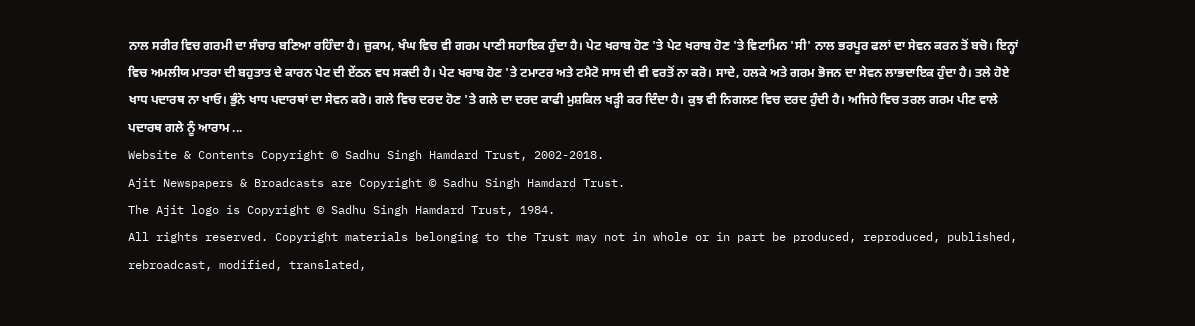ਨਾਲ ਸਰੀਰ ਵਿਚ ਗਰਮੀ ਦਾ ਸੰਚਾਰ ਬਣਿਆ ਰਹਿੰਦਾ ਹੈ। ਜ਼ੁਕਾਮ, ਖੰਘ ਵਿਚ ਵੀ ਗਰਮ ਪਾਣੀ ਸਹਾਇਕ ਹੁੰਦਾ ਹੈ। ਪੇਟ ਖਰਾਬ ਹੋਣ 'ਤੇ ਪੇਟ ਖਰਾਬ ਹੋਣ 'ਤੇ ਵਿਟਾਮਿਨ 'ਸੀ' ਨਾਲ ਭਰਪੂਰ ਫਲਾਂ ਦਾ ਸੇਵਨ ਕਰਨ ਤੋਂ ਬਚੋ। ਇਨ੍ਹਾਂ ਵਿਚ ਅਮਲੀਯ ਮਾਤਰਾ ਦੀ ਬਹੁਤਾਤ ਦੇ ਕਾਰਨ ਪੇਟ ਦੀ ਏਂਠਨ ਵਧ ਸਕਦੀ ਹੈ। ਪੇਟ ਖਰਾਬ ਹੋਣ 'ਤੇ ਟਮਾਟਰ ਅਤੇ ਟਮੈਟੋ ਸਾਸ ਦੀ ਵੀ ਵਰਤੋਂ ਨਾ ਕਰੋ। ਸਾਦੇ, ਹਲਕੇ ਅਤੇ ਗਰਮ ਭੋਜਨ ਦਾ ਸੇਵਨ ਲਾਭਦਾਇਕ ਹੁੰਦਾ ਹੈ। ਤਲੇ ਹੋਏ ਖਾਧ ਪਦਾਰਥ ਨਾ ਖਾਓ। ਭੁੰਨੇ ਖਾਧ ਪਦਾਰਥਾਂ ਦਾ ਸੇਵਨ ਕਰੋ। ਗਲੇ ਵਿਚ ਦਰਦ ਹੋਣ 'ਤੇ ਗਲੇ ਦਾ ਦਰਦ ਕਾਫੀ ਮੁਸ਼ਕਿਲ ਖੜ੍ਹੀ ਕਰ ਦਿੰਦਾ ਹੈ। ਕੁਝ ਵੀ ਨਿਗਲਣ ਵਿਚ ਦਰਦ ਹੁੰਦੀ ਹੈ। ਅਜਿਹੇ ਵਿਚ ਤਰਲ ਗਰਮ ਪੀਣ ਵਾਲੇ ਪਦਾਰਥ ਗਲੇ ਨੂੰ ਆਰਾਮ ...
Website & Contents Copyright © Sadhu Singh Hamdard Trust, 2002-2018.
Ajit Newspapers & Broadcasts are Copyright © Sadhu Singh Hamdard Trust.
The Ajit logo is Copyright © Sadhu Singh Hamdard Trust, 1984.
All rights reserved. Copyright materials belonging to the Trust may not in whole or in part be produced, reproduced, published, rebroadcast, modified, translated,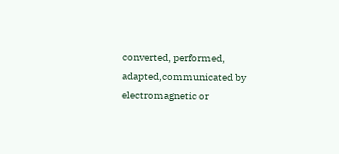converted, performed, adapted,communicated by electromagnetic or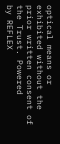optical means or exhibited without the prior written consent of the Trust. Powered
by REFLEX